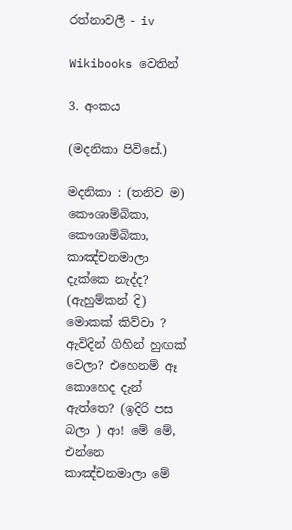රත්නාවලී - iv

Wikibooks වෙතින්

3. අංකය

(මදනිකා පිවිසේ.)

මදනිකා : (තනිව ම) කෞශ‍ාම්බිකා, කෞශාම්බිකා, කාඤ්චනමාලා දැක්කෙ නැද්ද? (ඇහුම්කන් දි) මොකක් කිව්වා ? ඇවිදින් ගිහින් හුඟක් වෙලා? එහෙනම් ඈ කොහෙද දැන් ඇත්තෙ? (ඉදිරි පස බලා ) ආ! මේ මේ, එන්නෙ කාඤ්චනමාලා මේ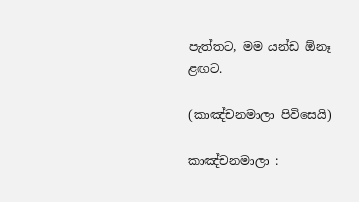පැත්තට, මම යන්ඩ ඕනෑ ළඟට.

(කාඤ්චනමාලා පිවිසෙයි)

කාඤ්චනමාලා :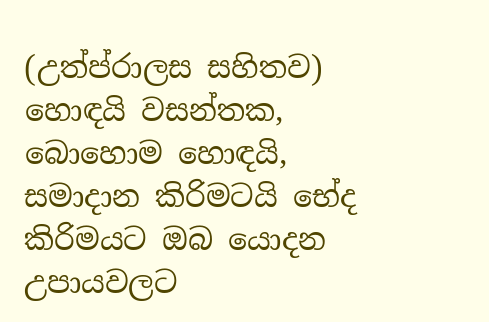(උත්ප්රාලස සහිතව) හොඳයි වසන්තක, බොහොම හොඳයි, සමාදාන කිරිමටයි භේද කිරිමයට ඔබ යොදන උපායවලට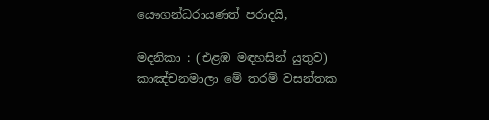යෞගන්ධරායණත් පරාදයි,

මදනිකා : (එළඹ මඳහසින් යුතුව) කාඤ්චනමාලා මේ තරම් වසන්තක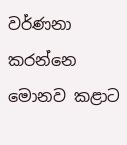වර්ණනා කරන්නෙ මොනව කළාට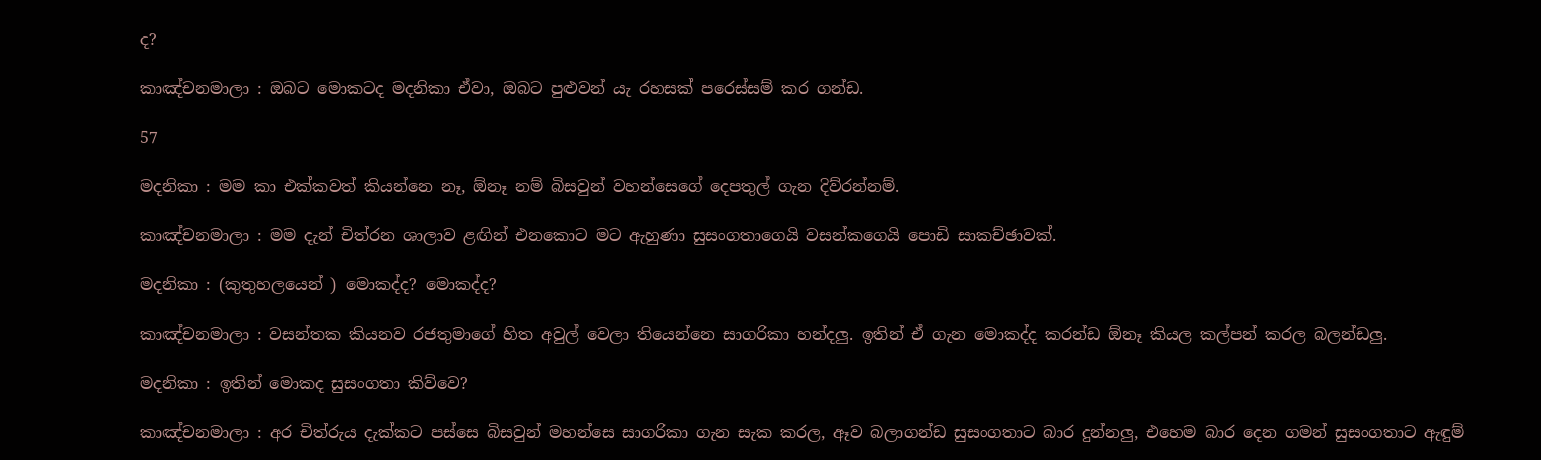ද?

කාඤ්චනමාලා : ඔබට මොකටද මදනිකා ඒවා, ඔබට පුළුවන් යැ රහසක් ‍පරෙස්සම් කර ගන්ඩ.

57

මදනිකා : මම කා එක්කවත් කියන්නෙ නෑ, ඕනෑ නම් බිසවුන් වහන්සෙගේ දෙපතුල් ගැන දිව්රන්නම්.

කාඤ්චනමාලා : මම දැන් චිත්රන ශාලාව ළඟින් එනකොට මට ඇහුණා සුසංගතාගෙයි වසන්කගෙයි පොඩි සාකච්ඡාවක්.

මදනිකා : (කුතුහ‍ලයෙන් ) මොකද්ද? මොකද්ද?

කාඤ්චනමාලා : වසන්තක කියනව රජතුමාගේ හිත අවුල් වෙලා තියෙන්නෙ සාගරිකා හන්දලු. ඉතින් ඒ ගැන මොකද්ද කරන්ඩ ඕනෑ කියල කල්පන් කරල බලන්ඩලු.

මදනිකා : ඉතින් මොකද සුසංගතා කිව්වෙ?

කාඤ්චනමාලා : අර චිත්රුය දැක්කට පස්සෙ බිසවුන් මහන්සෙ සාගරිකා ගැන සැක කරල, ඈව බලාගන්ඩ සුසංගතාට බාර දුන්නලු, එහෙම බාර දෙන ගමන් සුසංගතාට ඇඳුම්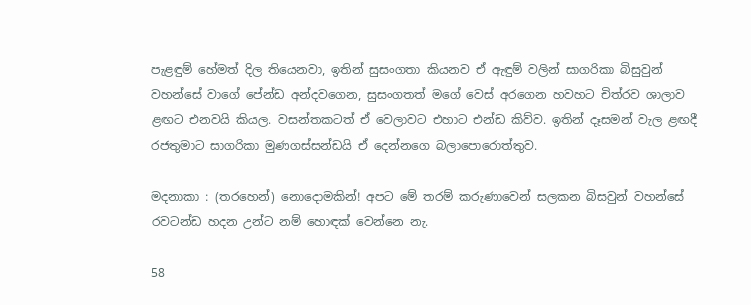පැළඳුම් හේමත් දිල තියෙනවා, ඉතින් සුසංගතා කියනව ඒ ඇඳුම් වලින් සාගරිකා බිසුවුන් වහන්සේ වාගේ පේන්ඩ අන්දවගෙන, සුසංගතත් මගේ වෙස් අරගෙන හවහට චිත්රව ශාලාව ළඟට එනවයි කියල. වසන්තකටත් ඒ වෙලාවට එහාට එන්ඩ කිව්ව. ඉතින් දෑසමන් වැල ළඟදී රජතුමාට සාගරිකා මුණගස්සන්ඩයි ඒ දෙන්නගෙ බලාපොරොත්තුව.

මදනාකා : (තරහෙන්) නොදොමකින්! අපට මේ තරම් කරුණාවෙන් සලකන බිසවුන් වහන්සේ රවටන්ඩ හදන උන්ට නම් හොඳක් වෙන්නෙ නැ.

58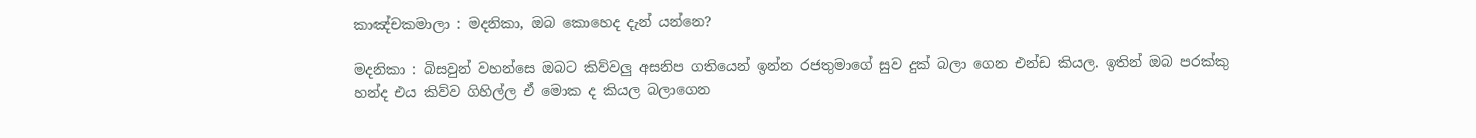කාඤ්චකමාලා : මදනිකා, ඔබ කොහෙද දැන් යන්නෙ?

මදනිකා : බිසවුන් වහන්සෙ ඔබට කිව්වලු අසනිප ගතියෙන් ඉන්න රජතුමාගේ සුව දුක් බලා ගෙන එන්ඩ කියල. ඉතින් ඔබ පරක්කු හන්ද එය කිව්ව ගිහිල්ල ඒ මොක ද කියල බලාගෙන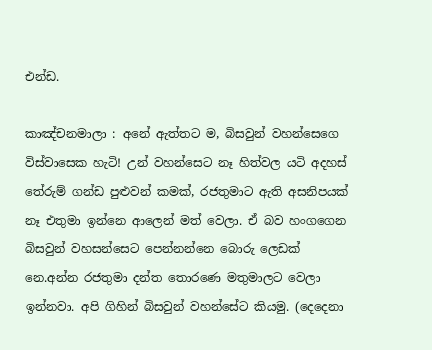එන්ඩ.

කාඤ්චනමාලා : අනේ ඇත්තට ම, බිසවුන් වහන්සෙගෙ විස්වාසෙක හැටි! උන් වහන්සෙට නෑ හිත්වල යටි අදහස් තේරුම් ගන්ඩ පුළුවන් කමක්, රජතුමාට ඇති අසනිපයක් නෑ එතුමා ඉන්නෙ ආලෙන් මත් වෙලා. ඒ බව හංගගෙන බිසවුන් වහසන්සෙට පෙන්නන්නෙ බොරු ලෙඩක් නෙ.අන්න රජතුමා දන්ත තොරණෙ මතුමාලට වෙලා ඉන්නවා. අපි ගිහින් බිසවුන් වහන්සේට කියමු. (දෙදෙනා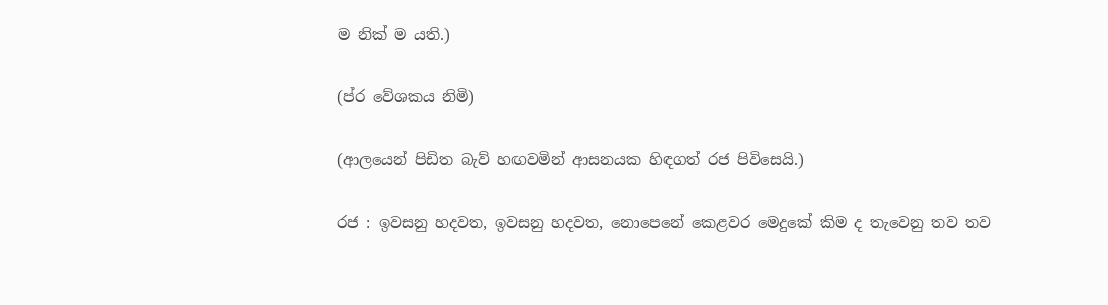ම නික් ම යති.)

(ප්ර වේශකය නිමි)

(ආලයෙන් පිඩිත බැව් හඟවමින් ආසනයක හිඳගත් රජ පිවිසෙයි.)

රජ : ඉවසනු හදවත, ඉවසනු හදවත, නොපෙනේ කෙළවර මෙදුකේ කිම ද තැවෙනු තව තව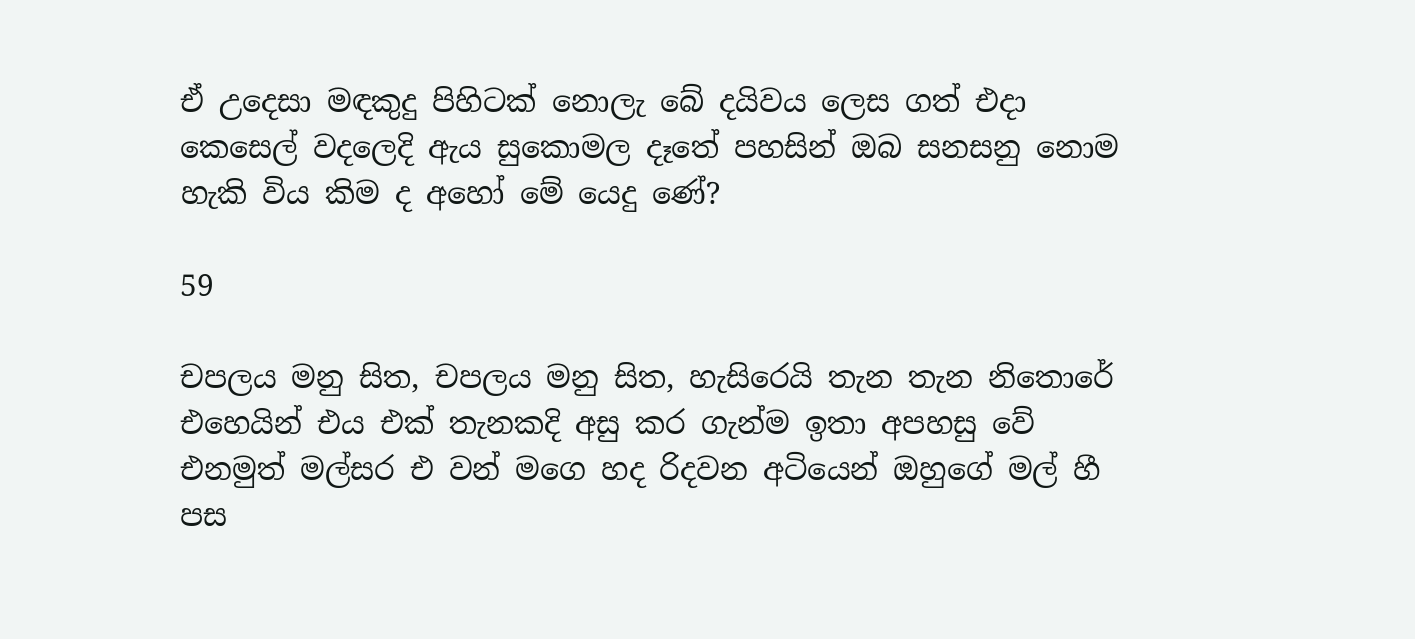ඒ ‍උදෙසා මඳකුදු පිහිටක් නොලැ ‍බේ දයිවය ලෙස ගත් එදා කෙසෙල් වදලෙදි ඇය සුකොමල දෑතේ පහසින් ඔබ සනසනු නොම හැකි විය කිම ද අහෝ මේ යෙදු ණේ?

59

චපලය මනු සිත, චපලය මනු සිත, හැසිරෙයි තැන තැන නිතොරේ එහෙයින් එය එක් තැනකදි අසු කර ගැන්ම ඉතා අපහසු වේ එනමුත් මල්සර එ වන් ‍මගෙ හද රිදවන අටියෙන් ඔහුගේ මල් හී පස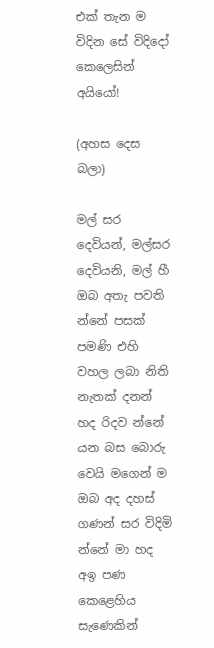එක් තැන ම විදින සේ විදිදෝ කෙලෙසින් අයියෝ!

(අහස දෙස බලා)

මල් සර දෙවියන්, මල්සර දෙවියනි, මල් හී ඔබ අතැ පවති න්නේ පසක් පමණි එහි වහල ලබා නිති නැතක් දනන් හද රිදව න්නේ යන බස බොරු වෙයි මගෙන් ම ඔබ අද දහස් ගණන් සර විදිමි න්නේ මා හද අඉ පණ කෙළෙහිය සැණෙකින්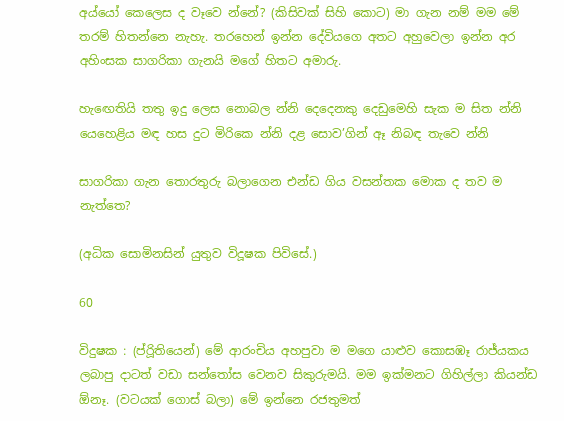අය්යෝ කෙලෙස ද වෑවෙ න්නේ? (කිසිවක් සිහි කොට) මා ගැන ‍නම් මම මේ තරම් හිතන්නෙ නැහැ. තරහෙන් ඉන්න දේවියගෙ අතට අහුවෙලා ඉන්න අර අහිංසක සාගරිකා ගැනයි මගේ හිතට අමාරු.

හැ‍ඟෙතියි තතු ඉදු ලෙස නොබල න්නි දෙදෙනකු දෙඩුමෙහි සැක ම සිත න්නි යෙහෙළිය මඳ හස දුට මිරිකෙ න්නි දළ සොව’ගින් ඈ නිබඳ තැවෙ න්නි

සාගරිකා ගැන තොරතුරු බලාගෙන එන්ඩ ගිය වසන්තක මොක ද තව ම නැත්තෙ?

(අධික සොමිනසින් යුතුව විදූෂක පිවිසේ.)

60

විදුෂක : (ප්රිූතියෙන්) මේ ආරංචිය අහපුවා ම මගෙ යාළුව කොසඹෑ රාජ්යකය ලබාපු දාටත් වඩා සන්තෝස වෙනව සිකුරුමයි. මම ඉක්මනට ගිහිල්ලා කියන්ඩ ඕනෑ. (වටයක් ‍ගොස් බලා) මේ ඉන්නෙ රජතුමත්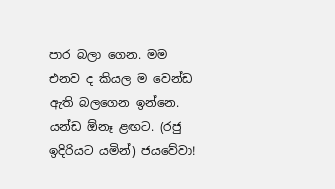පාර බලා ගෙන. මම එනව ද කියල ම වෙන්ඩ ඇති බලගෙන ඉන්නෙ. යන්ඩ ඕනෑ ළඟට. (රජු ඉදිරියට යමින්) ජයවේවා!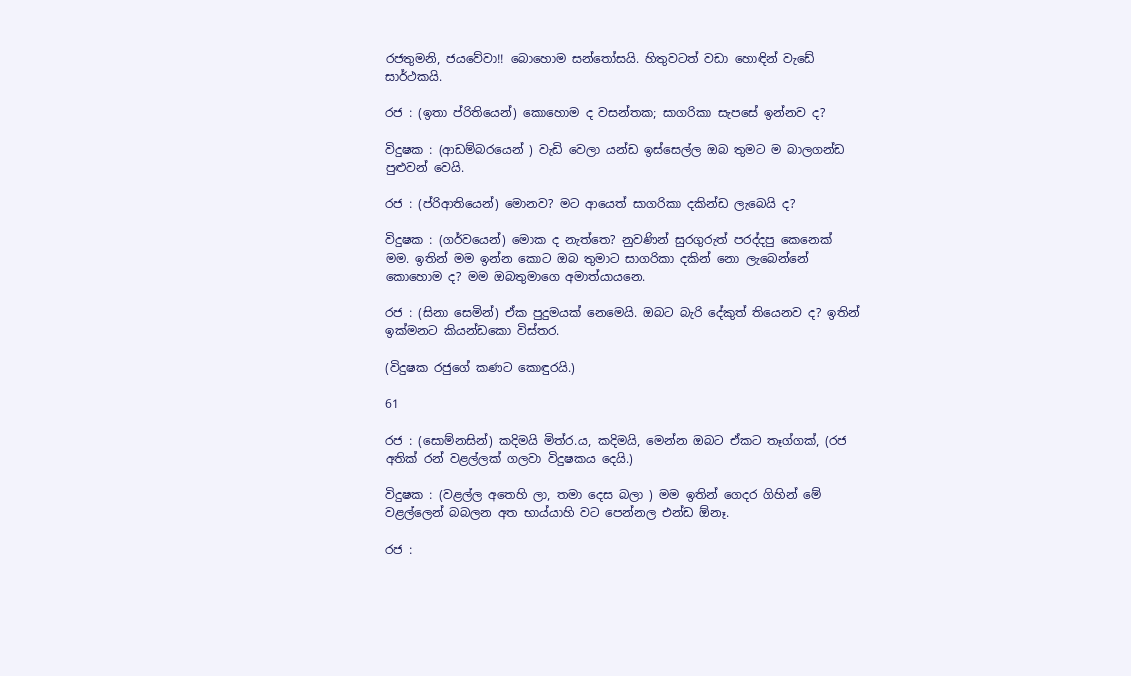රජතුමනි, ජයවේවා!! බොහොම සන්තෝසයි. හිතුවටත් වඩා හොඳින් වැ‍ඩේ සාර්ථකයි.

රජ : (ඉතා ප්රි‍තියෙන්) කොහොම ද වසන්තක; සාගරිකා සැපසේ ඉන්නව ද?

විදුෂක : (ආඩම්බරයෙන් ) වැඩි වෙලා යන්ඩ ඉස්සෙල්ල ඔබ තුමට ම බාලගන්ඩ පුළුවන් වෙයි.

රජ : (ප්රිආතියෙන්) මොනව? මට ආයෙත් සාගරිකා දකින්ඩ ලැබෙයි ද?

විදුෂක : (ගර්වයෙන්) මොක ද නැත්තෙ? නුවණින් සුරගුරුත් පරද්දපු කෙනෙක් මම. ඉතින් මම ඉන්න කොට ඔබ තුමාට සාගරිකා දකින් නො ලැබෙන්නේ කොහොම ද? මම ඔබතුමාගෙ අමාත්යායනෙ.

රජ : (සිනා සෙමින්) ඒක පුදුමයක් නෙමෙයි. ඔබට බැරි දේකුත් තියෙනව ද? ඉතින් ඉක්මනට කියන්ඩකො විස්තර.

(විදුෂක රජුගේ කණට කොඳුරයි.)

61

රජ : (සොම්නසින්) කදිමයි මිත්ර.ය, කදිමයි, මෙන්න ඔබට ඒකට තෑග්ගක්, (රජ අතික් රන් වළල්ලක් ගලවා විදුෂකය දෙයි.)

විදුෂක : (වළල්ල අතෙහි ලා, තමා දෙස බලා ) මම ඉතින් ගෙදර ගිහින් මේ වළල්ලෙන් බබලන අත භාය්යාහි වට පෙන්නල එන්ඩ ඕනෑ.

රජ :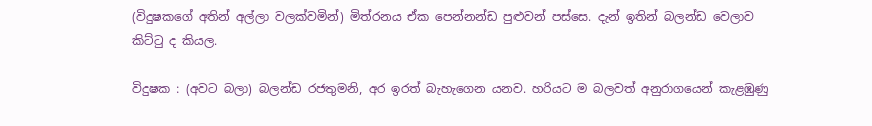(විදුෂකගේ අතින් අල්ලා වලක්වමින්) මිත්රනය ඒක පෙන්නන්ඩ පුළුවන් පස්සෙ. දැන් ඉතින් බලන්ඩ වෙලාව කිට්ටු ද කියල.

විදුෂක : (අවට බලා) බලන්ඩ රජතුමනි, අර ඉරත් බැහැගෙන යනව. හරියට ම බලවත් අනුරාග‍යෙන් කැළඹුණු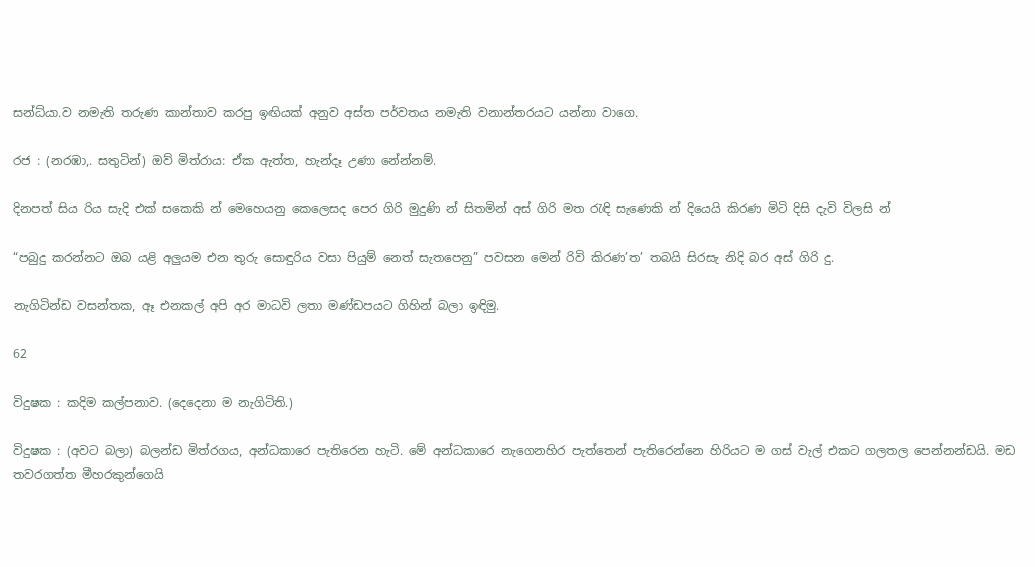සන්ධ්යා.ව නමැති තරුණ කාන්තාව කරපු ඉඟියක් අනුව අස්ත පර්වතය නමැති වනාන්තරයට යන්නා වාගෙ.

රජ : (නරඹා,. සතුටින්) ඔව් මිත්රාය: ඒක ඇත්ත, හැන්දෑ උණා නේන්නම්.

දිනපත් සිය රිය සැදි එක් සකෙකි න් මෙහෙයනු කෙලෙසද පෙර ගිරි මුදුණි න් සිතමින් අස් ගිරි මත රැඳි සැණෙකි න් දියෙයි කිරණ මිටි දිසි දැවි විලසි න්

“පබුදු කරන්නට ඔබ යළි අලුයම එන තුරු සොඳුරිය වසා පියුම් නෙත් සැතපෙනු” පවසන මෙන් රිවි කිරණ’ත’ තබයි සිරසැ නිදි බර අස් ගිරි දු.

නැගිටින්ඩ වසන්තක, ඈ එනකල් අපි අර මාධවි ලතා මණ්ඩපයට ගිහින් බලා ඉඳිමු.

62

විදුෂක : කදිම කල්පනාව. (දෙදෙනා ම නැගිටිති.)

විදුෂක : (අවට බලා) බලන්ඩ මිත්රගය, අන්ධකාරෙ පැතිරෙන හැටි. මේ අන්ධකාරෙ නැගෙනහිර පැත්තෙන් පැතිරෙන්නෙ හිරියට ම ගස් වැල් එකට ගලතල පෙන්නන්ඩයි. මඩ තවරගත්ත මීහරකුන්ගෙයි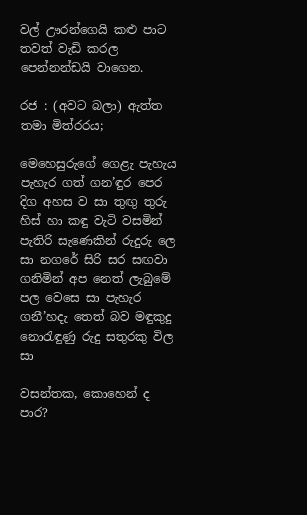වල් ඌරන්ගෙයි කළු පාට තවත් වැඩි කරල පෙන්නන්ඩයි වාගෙන.

රජ : (අවට බලා) ඇත්ත තමා මිත්රරය;

මෙහෙසුරු‍ගේ ගෙළැ පැහැය පැහැර ගත් ගන’ඳුර පෙර දිග අහස ව සා තුඟු තුරු හිස් හා කඳු වැටි වසමින් පැතිරි සැණෙකින් රුදුරු ලෙ සා නගරේ සිරි සර සඟවා ගනිමින් අප නෙත් ලැබුමේ පල වෙසෙ සා පැහැර ගනී’හදැ තෙත් බව මඳුකුදු නොරැඳුණු රුදු සතුරකු විල සා

වසන්තක, කොහෙන් ද පාර?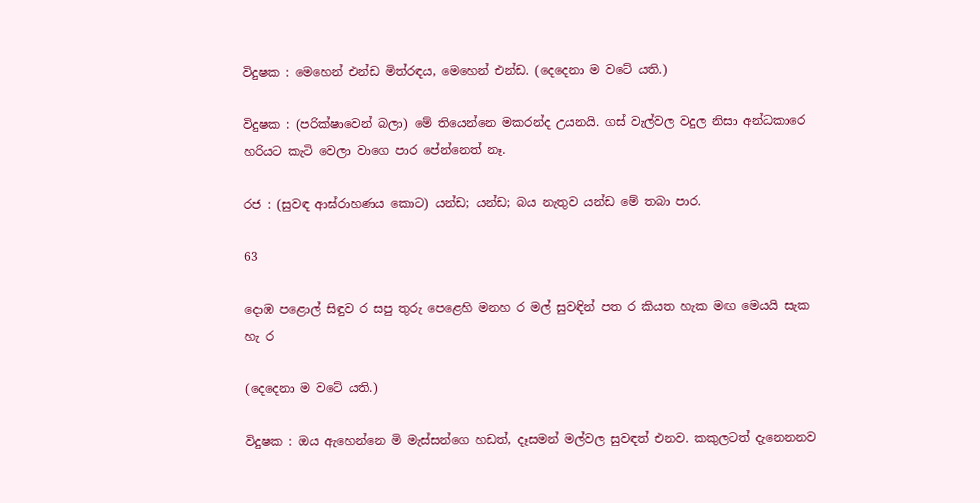විදුෂක : මෙහෙන් එන්ඩ මිත්රඳය, මෙහෙන් එන්ඩ. (දෙදෙනා ම වටේ යති.)

විදුෂක : (පරික්ෂාවෙන් බලා) මේ ති‍යෙන්නෙ මකරන්ද උයනයි. ගස් වැල්වල වදුල නිසා අන්ධකාරෙ හරියට කැටි වෙලා වාගෙ පාර පේන්නෙත් නෑ.

රජ : (සුවඳ ආඝ්රාහණය කොට) යන්ඩ; යන්ඩ; බය නැතුව යන්ඩ මේ තබා පාර.

63

දොඹ පළොල් සිඳුව ර සපු තුරු පෙළෙහි මනහ ර මල් සුවඳින් පත ර කියත හැක මඟ මෙයයි සැක හැ ර

(දෙදෙනා ම වටේ යති.)

විදුෂක : ඔය ඇහෙන්නෙ මි මැස්සන්ගෙ හඩත්, දෑසමන් මල්වල සුවඳත් එනව. කකුලටත් දැනෙනනව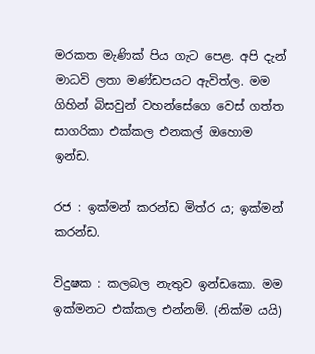මරකත මැණික් පිය ගැට පෙළ. අපි දැන් මාධවි ලතා මණ්ඩපයට ඇවිත්ල. මම ගිහින් බිසවුන් වහන්සේගෙ වෙස් ගත්ත සාගරිකා එක්කල එනකල් ඔහොම ඉන්ඩ.

රජ : ඉක්මන් කරන්ඩ මිත්ර ය; ඉක්මන් කරන්ඩ.

විදුෂක : කලබල නැතුව ඉන්ඩකො. මම ඉක්මනට එක්කල එන්නම්. (නික්ම යයි)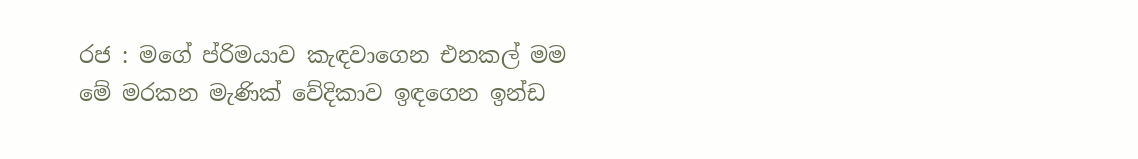රජ : මගේ ප්රිමයාව කැඳවාගෙන එනකල් මම‍ මේ මරකන මැණික් වේදිකාව ඉඳගෙන ඉන්ඩ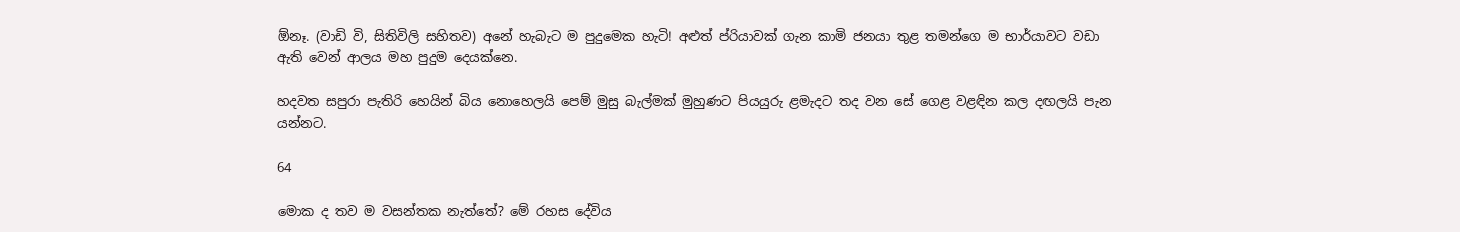ඕනෑ. (වාඩි වි, සිතිවිලි සහිතව) අනේ හැබැට ම පුදුමෙක හැටි! අළුත් ප්රියාවක් ගැන කාමි ජනයා තුළ තමන්ගෙ ම භාර්යාවට වඩා ඇති වෙන් ආලය මහ පුදුම දෙයක්නෙ.

හදවත සපුරා පැතිරි හෙයින් බිය නොහෙලයි පෙම් මුසු බැල්මක් මුහුණට පියයුරු ළමැදට තද වන සේ ගෙළ වළඳින කල දඟලයි පැන යන්නට.

64

මොක ද තව ම වසන්තක නැත්තේ? මේ රහස දේවිය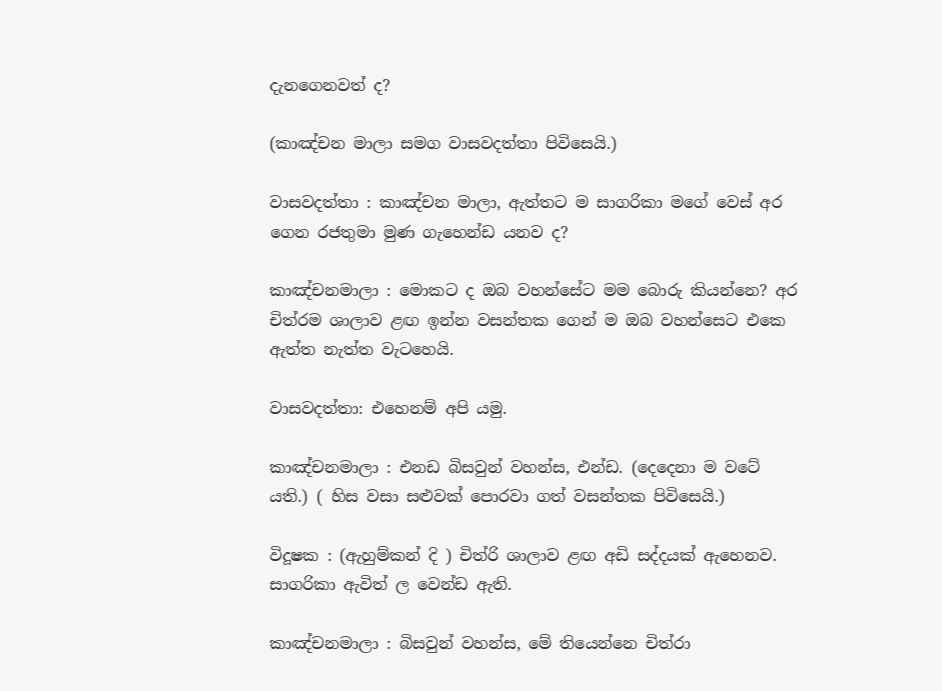දැනගෙනවත් ද?

(කාඤ්චන මාලා සමග වාසවදත්තා පිවිසෙයි.)

වාසවදත්තා : කාඤ්චන මාලා, ඇත්තට ම සාගරිකා ‍මගේ වෙස් අර ගෙන රජතුමා මුණ ගැහෙන්ඩ යනව ද?

කාඤ්චනමාලා : මොකට ද ඔබ වහන්සේට මම බොරු කියන්නෙ? අර චිත්රම ශාලාව ළඟ ඉන්න ‍වසන්තක ගෙන් ම ඔබ වහන්සෙට එකෙ ඇත්ත නැත්ත වැටහෙයි.

වාසවදත්තා: එහෙනම් අපි යමු.

කාඤ්චනමාලා : එනඩ බිසවුන් වහන්ස, එන්ඩ. (දෙදෙනා ම වටේ යති.) ( හිස වසා සළුවක් පොරවා ගත් වසන්තක පිවිසෙයි.)

විදූෂක : (ඇහුම්කන් දි ) චිත්රි ශාලාව ළඟ අඩි සද්දයක් ඇහෙනව. සාගරිකා ඇවිත් ල වෙන්ඩ ඇති.

කාඤ්චනමාලා : බිසවුන් වහන්ස, මේ තියෙන්නෙ චිත්රා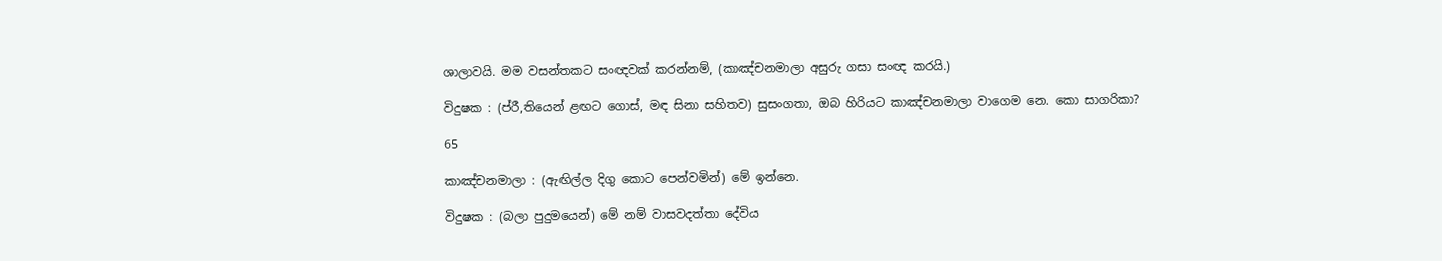ශාලාවයි. මම වසන්තකට සංඥවක් කරන්නම්, (කාඤ්චනමාලා අසුරු ගසා සංඥ කරයි.)

විදුෂක : (ප්රී,තියෙන් ළඟට ගොස්, මඳ සිනා සහිතව) සුසංගතා, ඔබ හිරියට කාඤ්චනමාලා වාගෙම නෙ. කො සාගරිකා?

65

කාඤ්චනමාලා : (ඇඟිල්ල දිගු කොට පෙන්වමින්) මේ ඉන්නෙ.

විදුෂක : (බලා පුදුමයෙන්) මේ නම් වාසවදත්තා දේවිය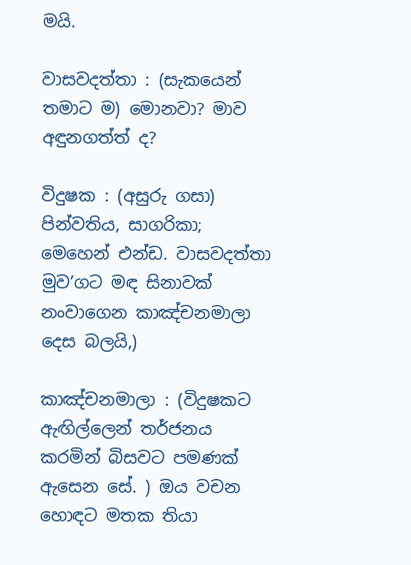මයි.

වාසවදත්තා : (සැකයෙන් තමාට ම) මොනවා? මාව අඳුනගත්ත් ද?

විදුෂක : (අසුරු ගසා) පින්වතිය, සාගරිකා; මෙහෙන් එන්ඩ. වාසවදත්තා මුව’ගට මඳ සිනාවක් නංවාගෙන කාඤ්චනමාලා දෙස බලයි,)

කාඤ්චනමාලා : (විදුෂකට ඇඟිල්ලෙන් තර්ජනය කරමින් බිසවට පමණක් ඇසෙන සේ. ) ඔය වචන හොඳට මතක තියා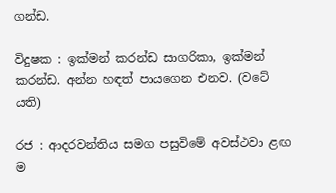ගන්ඩ.

විදුෂක : ඉක්මන් කරන්ඩ සාගරිකා, ඉක්මන් කරන්ඩ. අන්න හඳත් පායගෙන එනව. (වටේ යති)

රජ : ආදරවන්තිය සමග පසුවිමේ අවස්ථවා ළඟ ම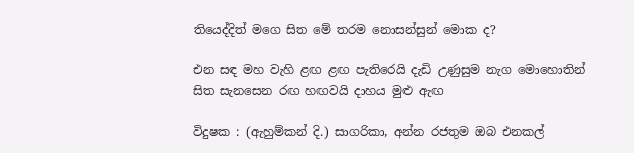තියෙද්දිත් මගෙ සිත මේ තරම නොසන්සුන් මොක ද?

එන සඳ මහ වැහි ළඟ ළඟ පැතිරෙයි දැඩි උණුසුම නැග මොහොතින් සිත සැනසෙන රඟ හඟවයි දාහය මුළු ඇඟ

විදුෂක : (ඇහුම්කන් දි.) සාගරිකා, අන්න රජතුම ඔබ එනකල්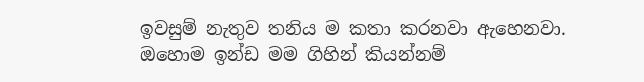ඉවසුම් නැතුව තනිය ම කතා කරනවා ඇහෙනවා. ඔහොම ඉන්ඩ මම ගිහින් කියන්නම්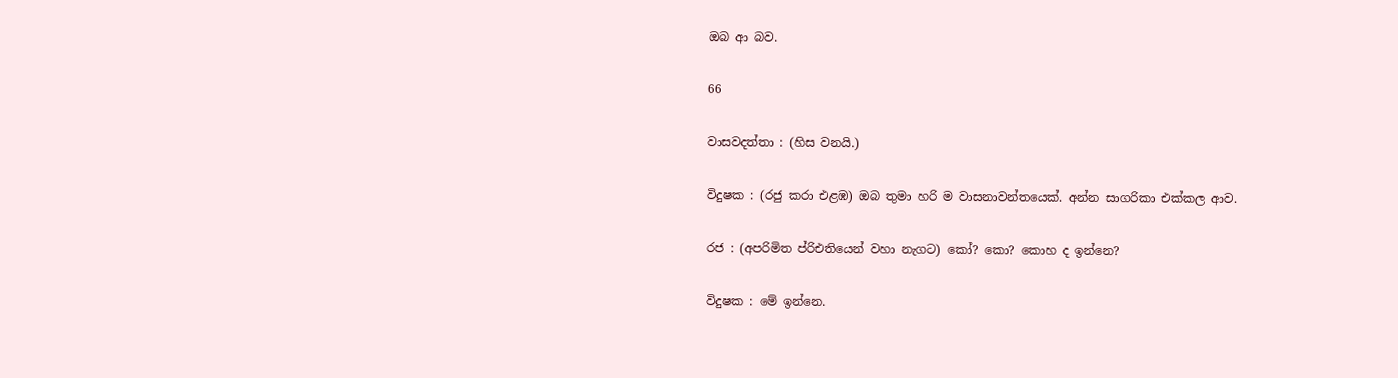ඔබ ආ බව.

66

වාසවදත්තා : (හිස වනයි.)

විදුෂක : (රජු කරා එළඹ) ඔබ තුමා හරි ම වාසනාවන්තයෙක්. අන්න සාගරිකා එක්කල ආව.

රජ : (අපරිමිත ප්රිඑතියෙන් වහා නැගට) කෝ? කො? කොහ ද ඉන්නෙ?

විදුෂක : මේ ඉන්නෙ.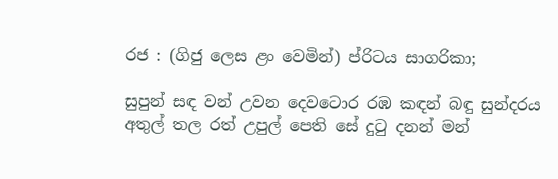රජ : (ගිජු ලෙස ළං වෙමින්) ප්රිටය සාගරිකා;

සුපුන් සඳ වන් උවන දෙවටොර රඹ කඳන් බඳු සුන්දරය අතුල් තල රත් උපුල් පෙති සේ දුටු දනන් මන්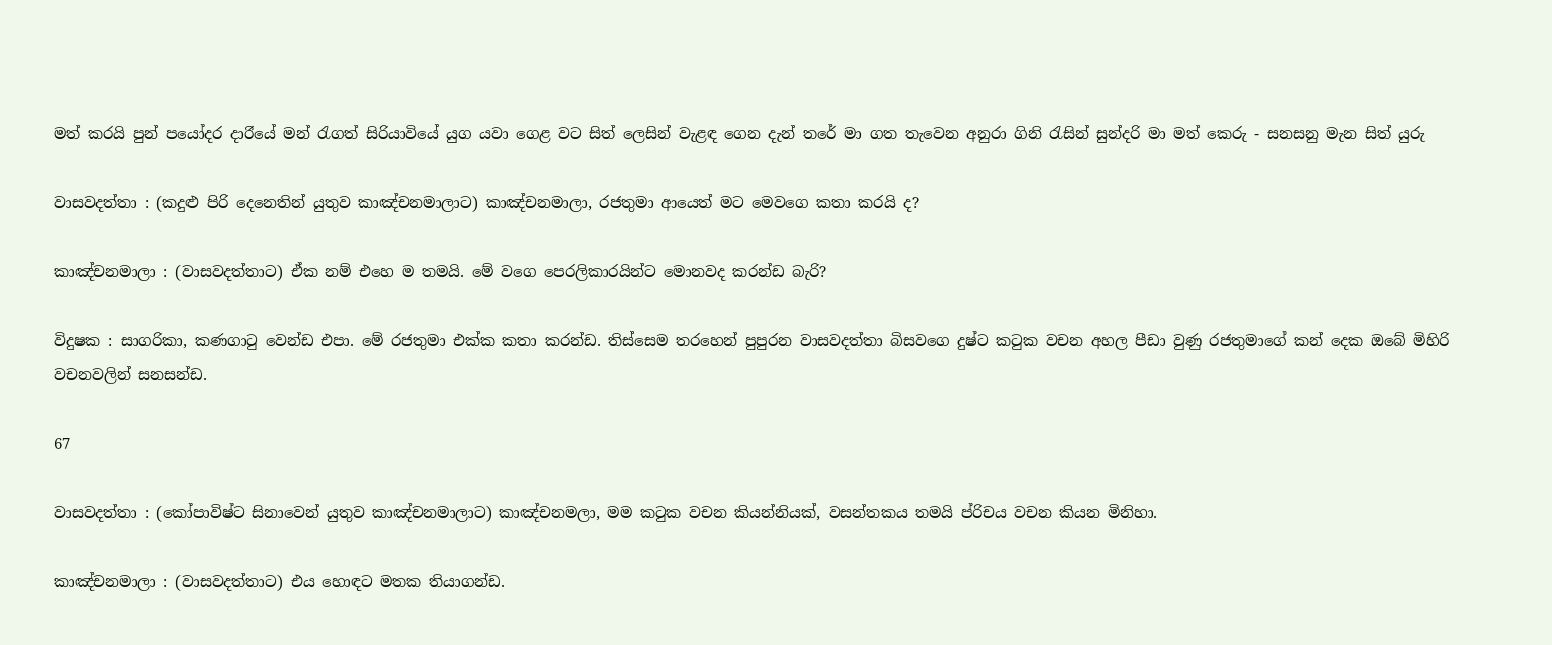මත් කරයි පුන් ප‍යෝදර දාර‍ියේ මන් රැගත් සිරියාවියේ යුග යවා ගෙළ වට සිත් ලෙසින් වැළඳ ගෙන දැන් තරේ මා ගත තැවෙන අනුරා ගිනි රැසින් සුන්දරි මා මත් කෙරු - සනසනු මැන සිත් යුරු

වාසවදත්තා : (කදුළු පිරි දෙනෙතින් යුතුව කාඤ්චනමාලාට) කාඤ්චනමාලා, රජතුමා ආයෙත් මට මෙවගෙ කතා කරයි ද?

කාඤ්චනමාලා : (වාසවදත්තාට) ඒක නම් එහෙ ම තමයි. මේ වගෙ පෙරලිකාරයින්ට මොනවද කරන්ඩ බැරි?

විදුෂක : සාගරිකා, කණගාටු වෙන්ඩ එපා. මේ රජතුමා එක්ක කතා කරන්ඩ. තිස්සෙම තරහෙන් පුපුරන වාසවදත්තා බිසවගෙ දුෂ්ට කටුක වචන අහල පීඩා වුණු රජතුමාගේ කන් දෙක ඔබේ මිහිරි වචනවලින් සනසන්ඩ.

67

වාසවදත්තා : (කෝපාවිෂ්ට සිනාවෙන් යුතුව කාඤ්චනමාලාට) කාඤ්චනමලා, මම කටුක වචන කියන්නියක්, වසන්තකය තමයි ප්රිචය වචන කියන මිනිහා.

කාඤ්චනමාලා : (වාසවදත්තාට) එය හොඳට මතක තියාගන්ඩ.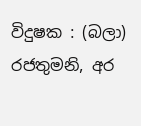විදුෂක : (බලා) රජතුමනි, අර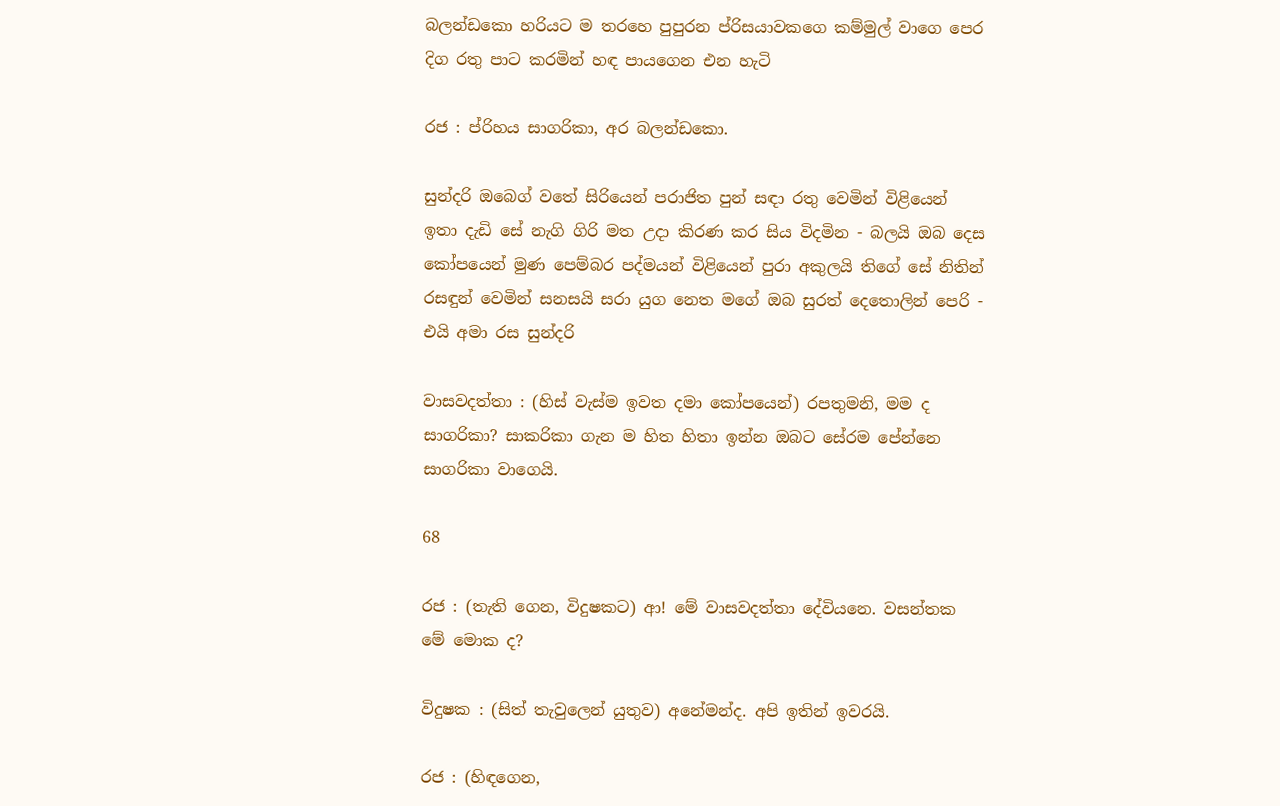බලන්ඩකො හරියට ම තරහෙ පුපුරන ප්රිසයාවකගෙ කම්මුල් වාගෙ පෙර දිග රතු පාට කරමින් හඳ පා‍යගෙන එන හැටි

රජ : ප්රිහය සාගරිකා, අර බලන්ඩකො.

සුන්දරි ඔබ‍ෙග් වතේ සිරියෙන් පරාජිත පුන් සඳා රතු වෙමින් විළියෙන් ඉතා දැඩි සේ නැගි ගිරි මත උදා කිරණ කර සිය විදමින - බලයි ඔබ දෙස කෝපයෙන් මුණ පෙම්බර පද්මයන් විළියෙන් පුරා අකුලයි තිගේ සේ නිතින් රසඳුන් වෙමින් සනසයි සරා යුග නෙත මගේ ඔබ සුරත් දෙතොලින් පෙරි - එයි අමා රස සුන්දරි

වාසවදත්තා : (හිස් වැස්ම ඉවත දමා කෝපයෙන්) රපතුමනි, මම ද සාගරිකා? සාකරිකා ගැන ම හිත හිතා ඉන්න ඔබට සේරම පේන්නෙ සාගරිකා වාගෙයි.

68

රජ : (තැති ගෙන, විදුෂකට) ආ! මේ වාසවදත්තා දේවියනෙ. වසන්තක මේ මොක ද?

විදුෂක : (සිත් තැවුලෙන් යුතුව) අනේමන්ද. අපි ඉතින් ඉවරයි.

රජ : (හිඳගෙන,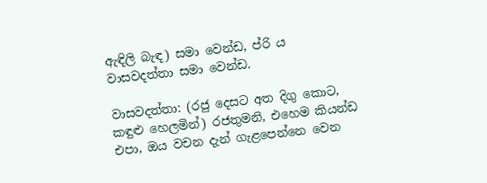ඇඳිලි බැඳ) සමා වෙන්ඩ, ප්රි ය වාසවදත්තා සමා වෙන්ඩ.

වාසවදත්තා: (රජු දෙසට අත දිගු කොට, කඳුළු හෙලමින්) රජතුමනි, එහෙම කියන්ඩ එපා, ඔය වචන දැන් ගැළපෙන්නෙ වෙන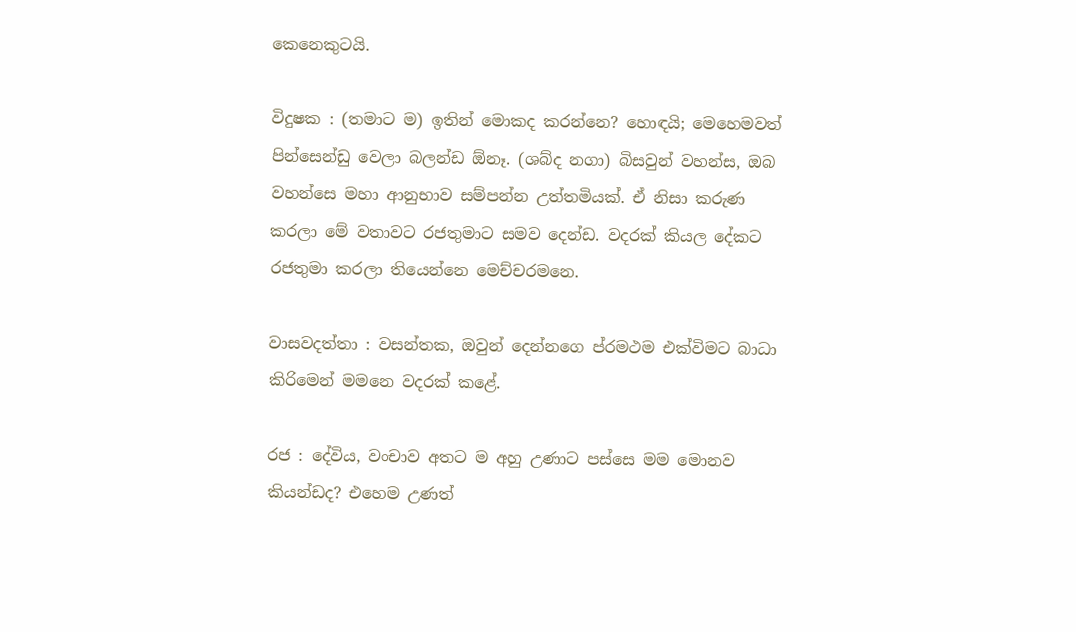කෙනෙකුටයි.

විදුෂක : (තමාට ම) ඉතින් මොකද කරන්නෙ? හොඳයි; මෙහෙමවත් පින්සෙන්ඩු වෙලා බලන්ඩ ඕනෑ. (ශබ්ද නගා) බිසවුන් වහන්ස, ඔබ වහන්සෙ මහා ආනුභාව සම්පන්න උත්තමියක්. ඒ නිසා කරුණ කරලා මේ වතාවට රජතුමාට සමව දෙන්ඩ. වදරක් කියල දේකට රජතුමා කරලා තියෙන්නෙ මෙච්චරමනෙ.

වාසවදත්තා : වසන්තක, ඔවුන් දෙන්නගෙ ප්රමථම එක්විමට බාධා කිරිමෙන් මමනෙ වදරක් ‍කළේ.

රජ : දේවිය, වංචාව අතට ම අහු උණාට පස්සෙ මම මොනව කියන්ඩද? එහෙම උණත්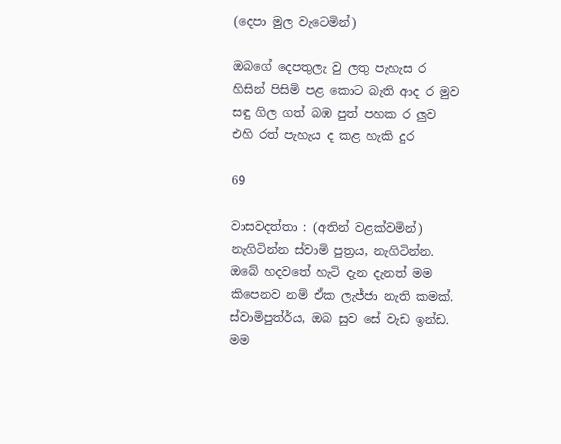(දෙපා මුල වැටෙමින්)

ඔබ‍ගේ දෙපතුලැ වු ලතු පැහැස ර හිසින් පිසිමි පළ කොට බැති ආද ර මුව සඳු ගිල ගත් බඹ පුත් පහක ර ලුව එහි රත් පැහැය ද කළ හැකි දුර

69

වාසවදත්තා : (අතින් වළක්වමින්) නැගිටින්න ස්වාමි පුත්‍රය, නැගිටින්න. ඔබේ හදවතේ හැටි දැන දැනත් මම කිපෙනව නම් ඒක ලැජ්ජා නැති කමක්. ස්වාමිපුත්ර්ය, ඔබ සුව සේ වැඩ ඉන්ඩ. මම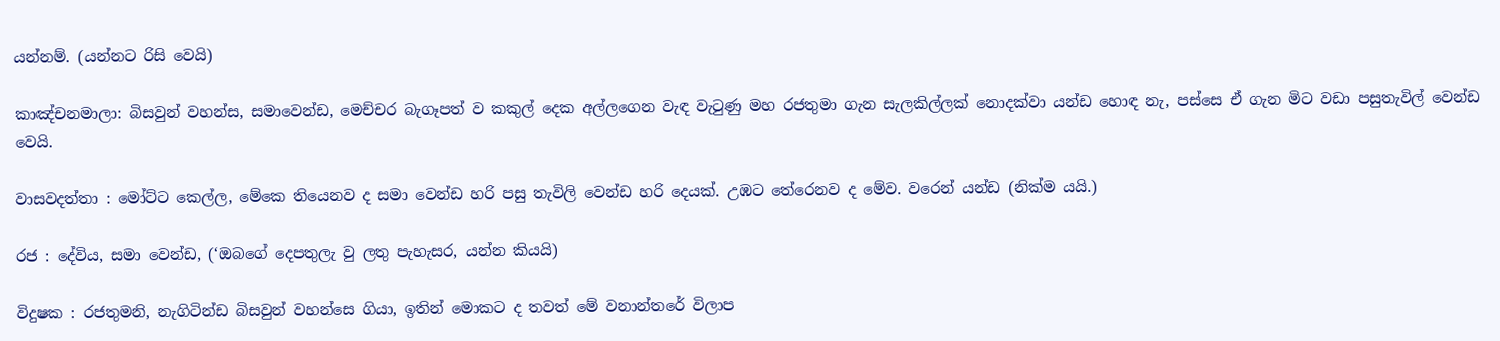යන්නම්. (යන්නට රිසි වෙයි)

කාඤ්චනමාලා: බිසවුන් වහන්ස, සමාවෙන්ඩ, මෙච්චර බැගෑපත් ව කකුල් දෙක අල්ලගෙන වැඳ වැටුණු මහ රජතුමා ගැන සැලකිල්ලක් නොදක්වා යන්ඩ හොඳ නැ, පස්සෙ ඒ ගැන මිට වඩා පසුතැවිල් වෙන්ඩ වෙයි.

වාසවදත්තා : මෝට්ට කෙල්ල, මේකෙ තියෙනව ද සමා වෙන්ඩ හරි පසු තැවිලි වෙන්ඩ හරි දෙයක්. උඹට තේරෙනව ද මේව. වරෙන් යන්ඩ (නික්ම යයි.)

රජ : දේවිය, සමා වෙන්ඩ, (‘ඔබගේ දෙපතුලැ වු ලතු පැහැසර, යන්න කියයි)

විදුෂක : රජතුමනි, නැගිටින්ඩ බිසවුන් වහන්සෙ ගියා, ඉතින් මොකට ද තවත් මේ වනාන්තරේ විලාප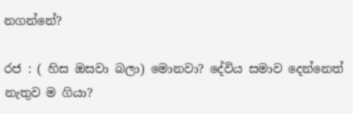නගන්නේ?

රජ : ( හිස ඔසවා බලා) මොනවා? දේවිය සමාව දෙන්නෙත් නැතුව ම ගියා?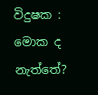විදුෂක : මොක ද නැත්තේ?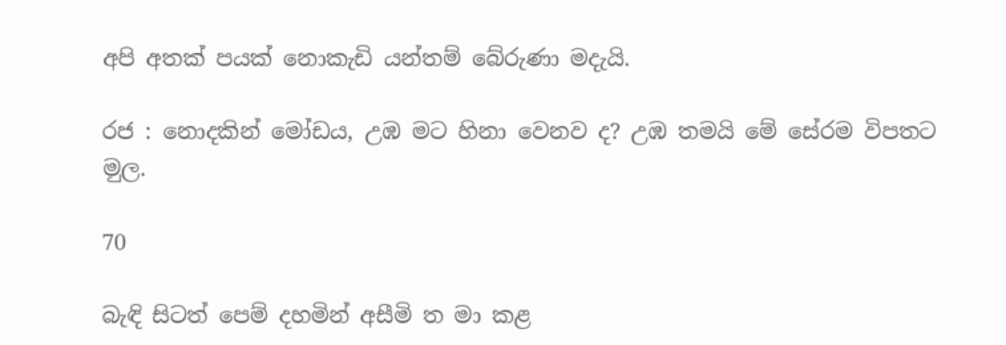අපි අතක් පයක් නොකැඩි යන්තම් බේරුණා මදැයි.

රජ : නොදකින් මෝඩය, උඹ මට හිනා වෙනව ද? උඹ තමයි මේ සේරම විපතට ම‍ුල.

70

බැඳි සිටත් පෙම් දහමින් අසීමි ත මා කළ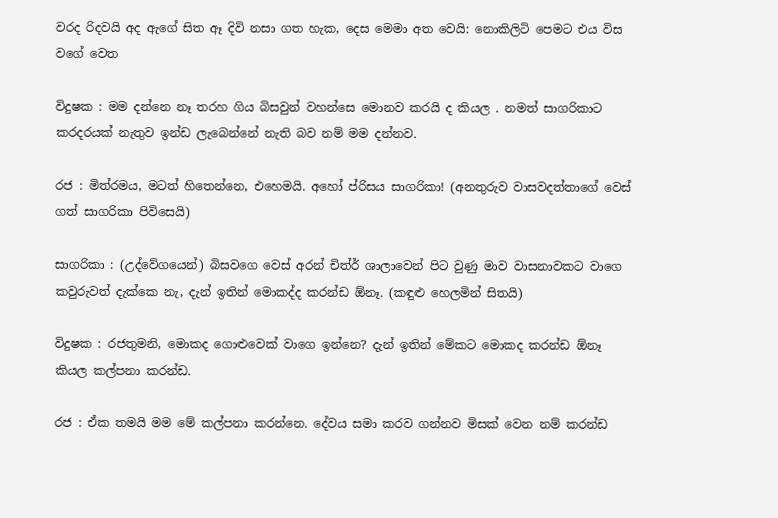වරද රිදවයි අද ඇගේ සිත ඈ දිවි නසා ගත හැක, දෙස මෙමා අත වෙයි: නොකිලිටි පෙමට එය විස වගේ වෙත

විදුෂක : මම දන්නෙ නෑ තරහ ගිය බිසවුන් වහන්සෙ මොනව කරයි ද කියල . නමත් සාගරිකාට කරදරයක් නැතුව ඉන්ඩ ලැබෙන්නේ නැති බව නම් මම දන්නව.

රජ : මිත්රමය, මටත් හිතෙන්නෙ, එහෙමයි. අහෝ ප්රිසය සාගරිකා! (අනතුරුව වාසවදත්තාගේ වෙස් ගත් සාගරිකා පිවිසෙයි)

සාගරිකා : (උද්වේගයෙන්) බිසවගෙ වෙස් ‍අරන් චිත්ර් ශාලාවෙන් පිට වුණු මාව වාසනාවකට වාගෙ කවුරුවත් දැක්කෙ නැ, දැන් ඉතින් මොකද්ද කරන්ඩ ඕනෑ. (කඳුළු හෙලමින් සිතයි)

විදුෂක : රජතුමනි, මොකද ගොළුවෙක් වාගෙ ඉන්නෙ? දැන් ඉතින් මේකට මොකද කරන්ඩ ඕනෑ කියල කල්පනා කරන්ඩ.

රජ : ඒක තමයි මම මේ කල්පනා කරන්නෙ. දේවය සමා කරව ගන්නව මිසක් වෙන නම් කරන්ඩ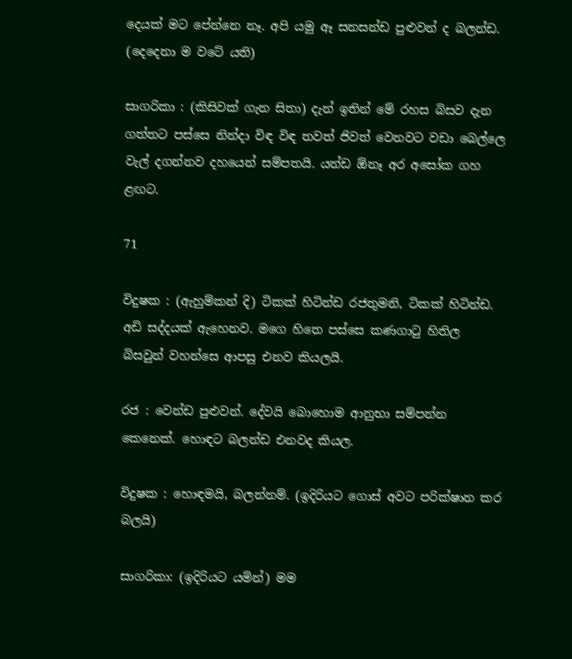දෙයක් මට පේන්නෙ නෑ. අපි යමු ඈ සනසන්ඩ පුළුවන් ද බලන්ඩ. (දෙදෙනා ම වටේ යති)

සාගරිකා : (කිසිවක් ගැන සිතා) දැන් ඉතින් මේ රහස බිසව දැන ගත්තට පස්සෙ නින්දා විඳ විඳ තවත් ජිවත් වෙනවට වඩා බෙල්ලෙ වැල් දගන්නව දහයෙන් සම්පතයි. යන්ඩ ඕනෑ අර අසෝක ගහ ළඟට.

71

විදුෂක : (ඇහුම්කන් දි) ටිකක් හිටින්ඩ රජතුමනි, ටිකක් හිටින්ඩ. අඩි සද්දයක් ඇහෙනව. මගෙ හිතෙ පස්සෙ කණගාටු හිතිල බිසවුන් වහන්සෙ ආපසු එනව කියලයි.

රජ : වෙන්ඩ පුළුවන්. දේවයි බොහොම ආනුභා සම්පන්න කෙනෙක්. හොඳට බලන්ඩ එනවද කියල.

විදුෂක : හොඳමයි, බලන්නම්. (ඉදිරියට ගොස් අවට පරික්ෂාන කර බලයි)

සාගරිකා: (ඉදිරියට යමින්) මම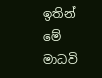ඉතින් මේ මාධවි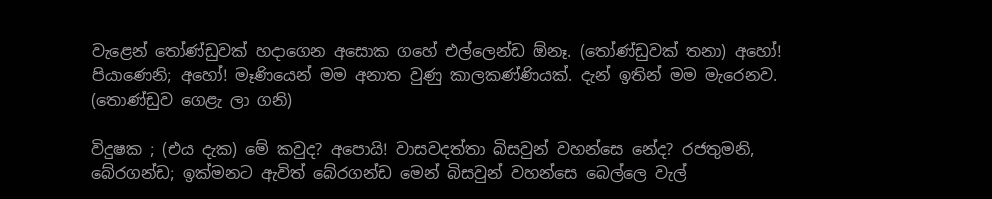වැළෙන් තෝණ්ඩුවක් හදාගෙන අසොක ‍ගහේ එල්ලෙන්ඩ ඕනෑ. (තෝණ්ඩුවක් තනා) අහෝ! පියාණෙනි; අහෝ! මෑණියෙන් මම අනාත වුණු කාලකණ්ණියක්. දැන් ඉතින් මම මැරෙනව. (තොණ්ඩුව ගෙළැ ලා ගනි)

විදුෂක ; (එය දැක) මේ කවුද? අපොයි! වාසවදත්තා බිසවුන් වහන්සෙ නේද? රජතුමනි, බේරගන්ඩ; ඉක්මනට ඇවිත් බේරගන්ඩ මෙන් බිසවුන් වහන්සෙ බෙල්ලෙ වැල්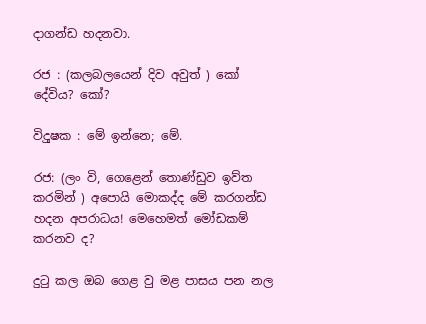දාගන්ඩ හදනවා.

රජ : (කලබලයෙන් දිව අවුත් ) කෝ දේවිය? කෝ?

විද‍ුෂක : මේ ඉන්නෙ; මේ.

රජ: (ලං වි, ගෙළෙන් තොණ්ඩුව ඉව්ත කරමින් ) අපොයි මොකද්ද මේ කරගන්ඩ හදන අපරාධය! මෙහෙමත් මෝඩකම් කරනව ද?

දුටු කල ඔබ ගෙළ වු මළ පාසය පන නල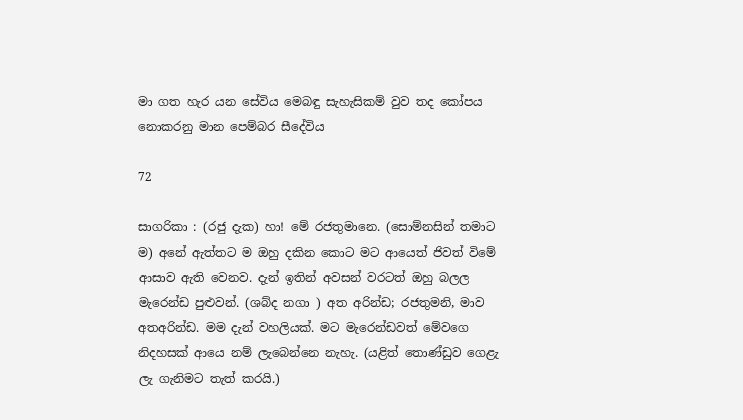මා ගත හැර යන ‍සේවිය මෙබඳු සැහැසිකම් වුව තද කෝපය නොකරනු මාන පෙම්බර සීදේවිය

72

සාගරිකා : (රජු දැක) හා! මේ රජතුමානෙ. (සොම්නසින් තමාට ම) අනේ ඇත්තට ම ඔහු දකින කොට මට ආයෙත් ජිවත් විමේ ආසාව ඇති වෙනව. දැන් ඉතින් අවසන් වරටත් ඔහු බලල මැරෙන්ඩ පුළුවන්. (ශබ්ද නගා ) අත අරින්ඩ; රජතුමනි, මාව අතඅරින්ඩ. මම දැන් වහලියක්. මට ම‍ැරෙන්ඩවත් මේවගෙ නිදහසක් ‍ආයෙ නම් ලැබෙන්නෙ නැහැ. (යළිත් තොණ්ඩුව ගෙළැ ලැ ගැනිමට තැත් කරයි.)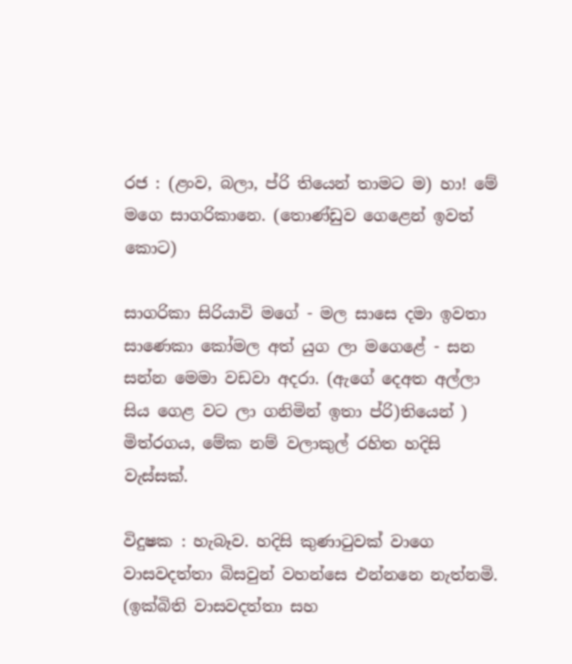රජ : (ළංව, බලා, ප්රි තියෙන් තාමට ම) හා! මේ මගෙ සාගරිකානෙ. (තොණ්ඩුව ගෙළෙන් ඉවත් කොට)

සාගරිකා සිරියාවි මගේ - මල සාසෙ දමා ඉවතා සාණෙකා කෝමල අත් යුග ලා මගෙළේ - සන සන්න මෙමා වඩවා අදරා. (ඇගේ දෙඅත අල්ලා සිය ගෙළ වට ලා ගනිමින් ඉතා ප්රි)තියෙන් ) මිත්රගය, මේක නම් වලාකුල් රහිත හදිසි වැස්සක්.

විදුෂක : හැබෑව. හදිසි කුණාටුවක් වාගෙ වාසවදත්තා බිසවුන් වහන්සෙ එන්න‍නෙ නැත්නමි. (ඉක්බිති වාසවදත්තා සහ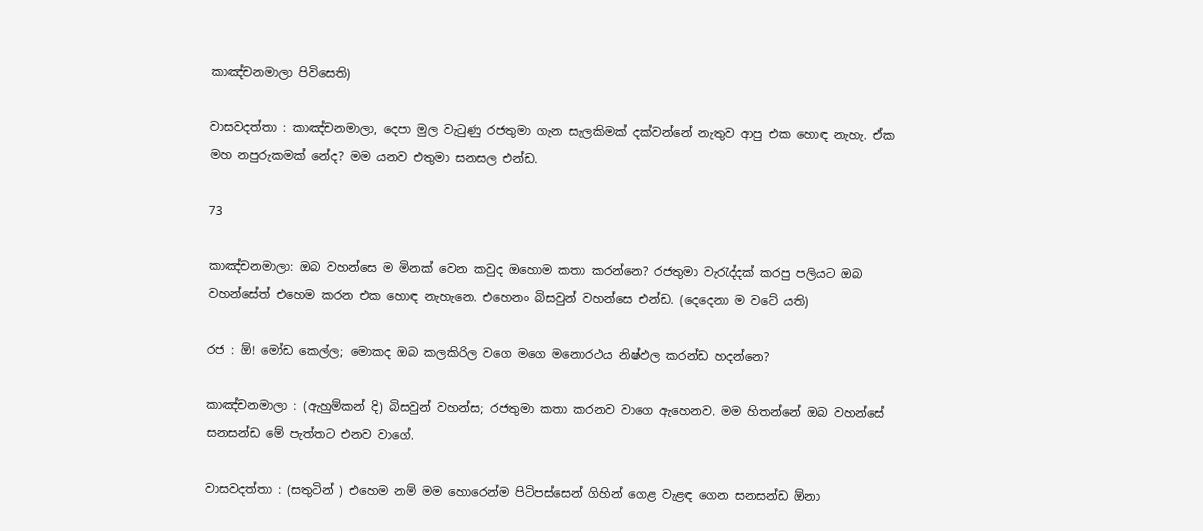කාඤ්චනමාලා පිවිසෙති)

වාසවදත්තා : කාඤ්චනමාලා, දෙපා මුල වැටුණු රජතුමා ගැන සැලකිමක් දක්වන්නේ නැතුව ආපු එක හොඳ නැහැ. ඒක මහ නපුරුකමක් නේද? මම යනව එතුමා සනසල එන්ඩ.

73

කාඤ්චනමාලා: ඔබ වහන්සෙ ම මිනක් වෙන කවුද ‍ඔහොම කතා කරන්නෙ? රජතුමා වැරැද්දක් කරපු පලියට ඔබ වහන්සේත් එහෙම කරන එක හොඳ නැහැනෙ. එහෙනං බිසවුන් වහන්සෙ එන්ඩ. (දෙදෙනා ම වටේ යති)

රජ : ඕ! මෝඩ කෙල්ල; මොකද ඔබ කලකිරිල වගෙ මගෙ මනොරථය නිෂ්ඵල කරන්ඩ හදන්නෙ?

කාඤ්චනමාලා : (ඇහුම්කන් දි) බිසවුන් වහන්ස; රජතුමා කතා කරනව වාගෙ ඇහෙනව. මම හිතන්නේ ඔබ වහන්සේ සනසන්ඩ මේ පැත්තට එනව වාගේ.

වාසවදත්තා : (සතු‍ටින් ) එහෙම නම් මම හොරෙන්ම පිටිපස්සෙන් ගිහින් ගෙළ වැළඳ ගෙන සනසන්ඩ ඕනා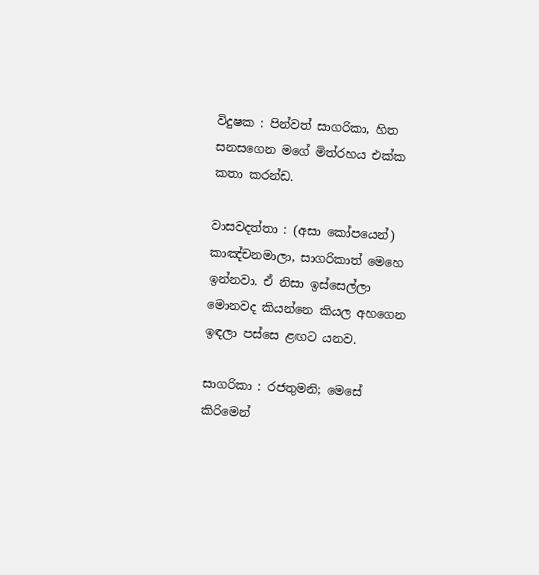විදුෂක : පින්වත් සාගරිකා, හිත සනසගෙන මගේ මිත්රහය එක්ක කතා කරන්ඩ.

වාසවදත්තා : (අසා කෝපයෙන්) කාඤ්චනමාලා, සාගරිකාත් මෙහෙ ඉන්නවා. ඒ නිසා ඉස්සෙල්ලා මොනවද කියන්නෙ කියල අහගෙන ඉඳලා පස්සෙ ළඟට යනව.

සාගරිකා : රජතුමනි; මෙසේ කි‍රිමෙන්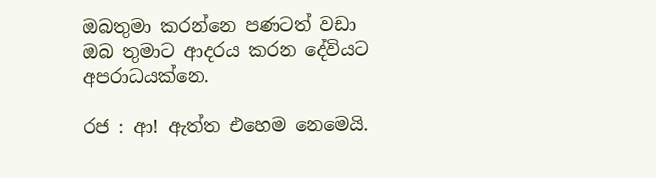ඔබතුමා කරන්නෙ පණටත් වඩා ඔබ තුමාට ආදරය කරන දේවියට අපරාධයක්නෙ.

රජ : ආ! ඇත්ත එහෙම නෙමෙයි.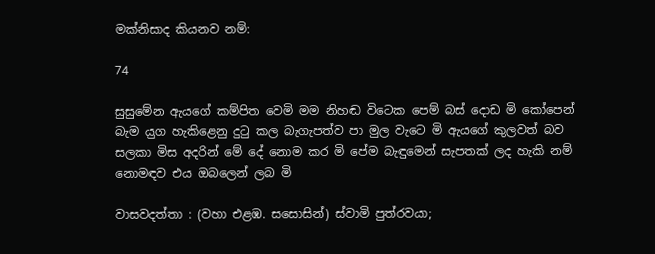මක්නිසාද කියනව නම්:

74

සුසුමේන ඇයගේ කම්පිත වෙමි මම නිහඬ විටෙක පෙම් බස් දොඩ මි කෝපෙන් බැම ය‍ුග හැකිළෙනු දුටු කල බැගැපත්ව පා මුල වැටෙ මි ඇයගේ කුලවත් බව සලකා මිස අදරින් මේ දේ නොම කර මි පේම බැඳුමෙන් සැපතක් ලද හැකි නම් නොමඳව එය ඔබලෙන් ලබ මි

වාසවදත්තා : (වහා එළඹ. සසොසින්) ස්වාමි පුත්රවයා;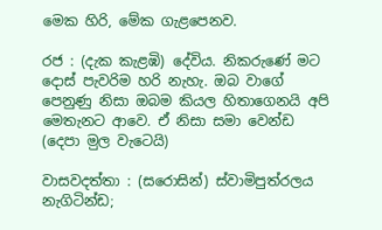මෙක හිරි, මේක ගැළපෙනව.

රජ : (දැක කැළඹි) දේවිය. නිකරුණේ මට දොස් පැවරිම හරි නැහැ. ඔබ වාගේ පෙනුණු නිසා ඔබම කියල හිතාගෙනයි අපි මෙතැනට ආවෙ. ඒ නිසා සමා වෙන්ඩ (දෙපා ම‍ුල වැටෙයි)

වාසවදත්තා : (සරොසින්) ස්වාමිපුත්රලය නැගිටින්ඩ;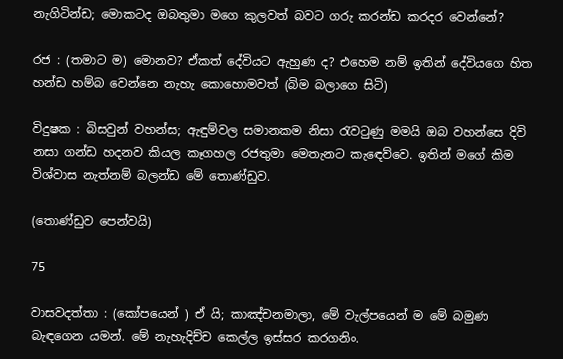නැගිටින්ඩ; මොකටද ඔබතුමා මගෙ කුලවත් බවට ගරු කරන්ඩ කරදර වෙන්නේ?

රජ : (තමාට ම) මොනව? ඒකත් දේවියට ඇහුණ ද? එහෙම නම් ඉතින් දේවියගෙ හිත හන්ඩ හම්බ වෙන්නෙ නැහැ කොහොමවත් (බිම බලාගෙ සිටි)

විදුෂක : බිසවුන් වහන්ස; ඇඳුම්වල සමානකම නිසා රැවටුණු මමයි ඔබ වහන්සෙ දිවි නසා ගන්ඩ හදනව කියල කෑගහල රජතුමා මෙතැනට කැ‍ඳෙව්වෙ. ඉතින් මගේ කිම විශ්වාස නැත්නම් බලන්ඩ මේ තොණ්ඩුව.

(තොණ්ඩුව පෙන්වයි)

75

වාසවදත්තා : (කෝපයෙන් ) ඒ යි; කාඤ්චනමාලා, මේ වැල්පයෙන් ම මේ බමුණ බැඳගෙන යමන්. මේ නැහැදිච්ච කෙල්ල ඉස්සර කරගනිං.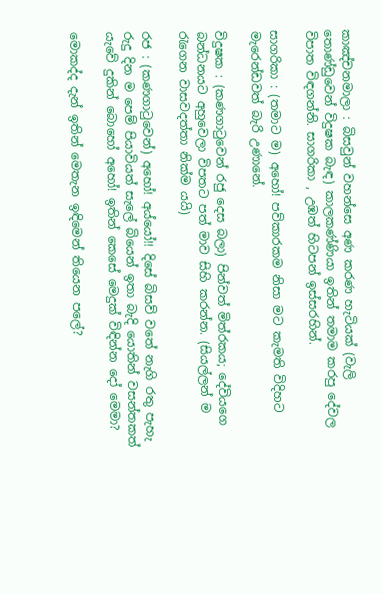කාඤ්චනමාලා : බිසවුන් වහන්සෙ අණ කරණ හැටියක් (වැලි තොණ්ඩුවෙන් විදුෂක බැඳ) කාලකණ්ණියා ඉතින් තමාම කරපු දේවල විපාත විඳගන්නි. සාගරිකා , උඹත් හිටපන් ඉස්සරහින්.

සාගරිකා : (තමාට ම) අහෝ! පව්කාරකම නිසා මට කැමති විදිහට මැරෙන්ඩවත් බැරි උණානේ.

විදුෂක : (කණගාටුවෙන් රජු දෙස බලා) පින්වත් මිත්රකය; දේවියගෙ බන්ධනයට අහුවෙලා විපතට පත් මාව සිහි කරන්න. (සියල්ලන් ම රැගෙන වාසවදත්තා නික්ම යයි)

රජ : (කණගාටුවෙන්) අහෝ! අය්යෝ!! දිසේ බිසව් වතේ නැගි රතු පැහැ රුදු දින ම පෙම් පියාවියත් සැලේ බියෙන් ඉතා බැදි යොතින් වසන්තකත් යැවේ දුකින් බොහෝ අහෝ! ඉතින් කෙසේ මෙදුක් විඳින්න දෝ මෙමා?

මොකද්ද දැන් ඉතින් මෙතැන ඉඳිමෙන් තියෙන පලේ?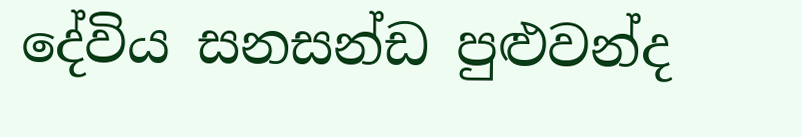දේවිය සනසන්ඩ පුළුවන්ද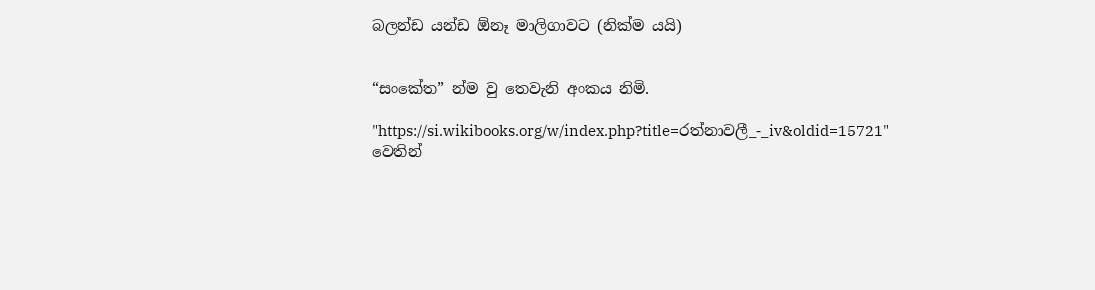බලන්ඩ යන්ඩ ඕනෑ මාලිගාවට (නික්ම යයි)


“සංකේත” න්ම වු තෙවැනි අංකය නිමි.

"https://si.wikibooks.org/w/index.php?title=රත්නාවලී_-_iv&oldid=15721" වෙතින්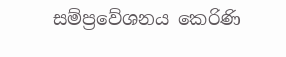සම්ප්‍රවේශනය කෙරිණි